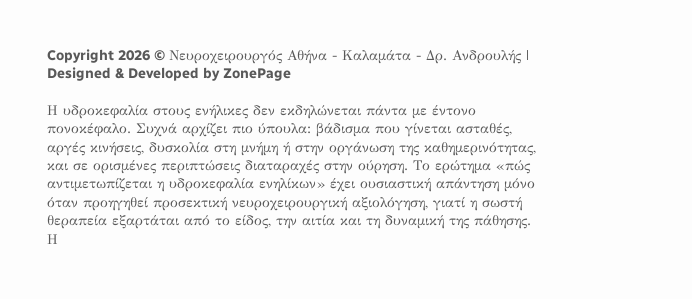Copyright 2026 © Νευροχειρουργός Αθήνα - Καλαμάτα - Δρ. Ανδρουλής | Designed & Developed by ZonePage

Η υδροκεφαλία στους ενήλικες δεν εκδηλώνεται πάντα με έντονο πονοκέφαλο. Συχνά αρχίζει πιο ύπουλα: βάδισμα που γίνεται ασταθές, αργές κινήσεις, δυσκολία στη μνήμη ή στην οργάνωση της καθημερινότητας, και σε ορισμένες περιπτώσεις διαταραχές στην ούρηση. Το ερώτημα «πώς αντιμετωπίζεται η υδροκεφαλία ενηλίκων» έχει ουσιαστική απάντηση μόνο όταν προηγηθεί προσεκτική νευροχειρουργική αξιολόγηση, γιατί η σωστή θεραπεία εξαρτάται από το είδος, την αιτία και τη δυναμική της πάθησης.
Η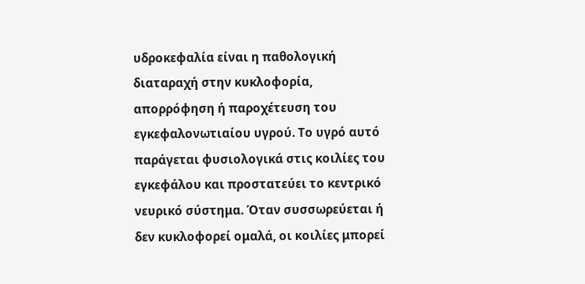υδροκεφαλία είναι η παθολογική διαταραχή στην κυκλοφορία, απορρόφηση ή παροχέτευση του εγκεφαλονωτιαίου υγρού. Το υγρό αυτό παράγεται φυσιολογικά στις κοιλίες του εγκεφάλου και προστατεύει το κεντρικό νευρικό σύστημα. Όταν συσσωρεύεται ή δεν κυκλοφορεί ομαλά, οι κοιλίες μπορεί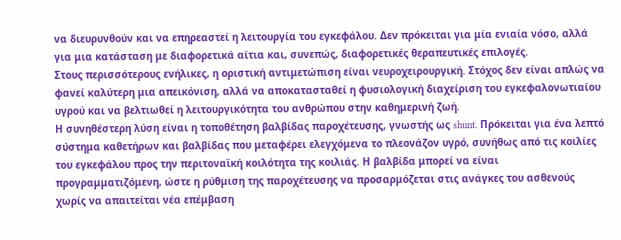να διευρυνθούν και να επηρεαστεί η λειτουργία του εγκεφάλου. Δεν πρόκειται για μία ενιαία νόσο, αλλά για μια κατάσταση με διαφορετικά αίτια και, συνεπώς, διαφορετικές θεραπευτικές επιλογές.
Στους περισσότερους ενήλικες, η οριστική αντιμετώπιση είναι νευροχειρουργική. Στόχος δεν είναι απλώς να φανεί καλύτερη μια απεικόνιση, αλλά να αποκατασταθεί η φυσιολογική διαχείριση του εγκεφαλονωτιαίου υγρού και να βελτιωθεί η λειτουργικότητα του ανθρώπου στην καθημερινή ζωή.
Η συνηθέστερη λύση είναι η τοποθέτηση βαλβίδας παροχέτευσης, γνωστής ως shunt. Πρόκειται για ένα λεπτό σύστημα καθετήρων και βαλβίδας που μεταφέρει ελεγχόμενα το πλεονάζον υγρό, συνήθως από τις κοιλίες του εγκεφάλου προς την περιτοναϊκή κοιλότητα της κοιλιάς. Η βαλβίδα μπορεί να είναι προγραμματιζόμενη, ώστε η ρύθμιση της παροχέτευσης να προσαρμόζεται στις ανάγκες του ασθενούς χωρίς να απαιτείται νέα επέμβαση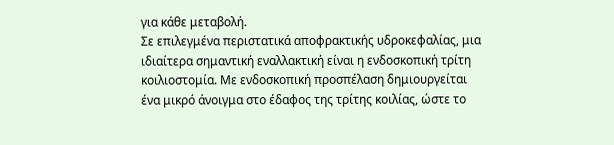για κάθε μεταβολή.
Σε επιλεγμένα περιστατικά αποφρακτικής υδροκεφαλίας, μια ιδιαίτερα σημαντική εναλλακτική είναι η ενδοσκοπική τρίτη κοιλιοστομία. Με ενδοσκοπική προσπέλαση δημιουργείται ένα μικρό άνοιγμα στο έδαφος της τρίτης κοιλίας, ώστε το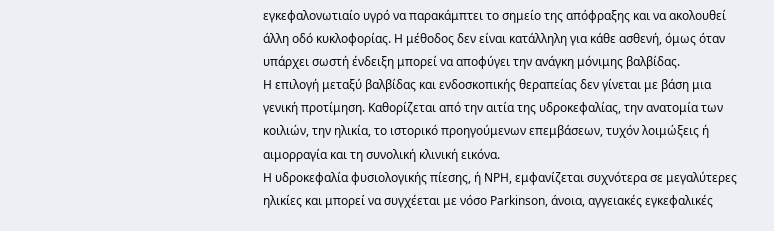εγκεφαλονωτιαίο υγρό να παρακάμπτει το σημείο της απόφραξης και να ακολουθεί άλλη οδό κυκλοφορίας. Η μέθοδος δεν είναι κατάλληλη για κάθε ασθενή, όμως όταν υπάρχει σωστή ένδειξη μπορεί να αποφύγει την ανάγκη μόνιμης βαλβίδας.
Η επιλογή μεταξύ βαλβίδας και ενδοσκοπικής θεραπείας δεν γίνεται με βάση μια γενική προτίμηση. Καθορίζεται από την αιτία της υδροκεφαλίας, την ανατομία των κοιλιών, την ηλικία, το ιστορικό προηγούμενων επεμβάσεων, τυχόν λοιμώξεις ή αιμορραγία και τη συνολική κλινική εικόνα.
Η υδροκεφαλία φυσιολογικής πίεσης, ή NPH, εμφανίζεται συχνότερα σε μεγαλύτερες ηλικίες και μπορεί να συγχέεται με νόσο Parkinson, άνοια, αγγειακές εγκεφαλικές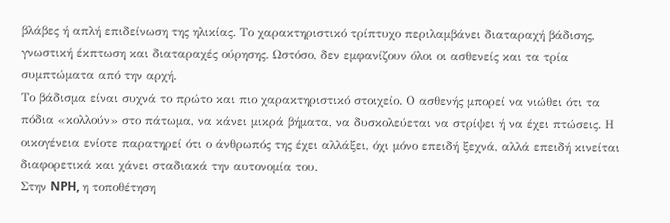βλάβες ή απλή επιδείνωση της ηλικίας. Το χαρακτηριστικό τρίπτυχο περιλαμβάνει διαταραχή βάδισης, γνωστική έκπτωση και διαταραχές ούρησης. Ωστόσο, δεν εμφανίζουν όλοι οι ασθενείς και τα τρία συμπτώματα από την αρχή.
Το βάδισμα είναι συχνά το πρώτο και πιο χαρακτηριστικό στοιχείο. Ο ασθενής μπορεί να νιώθει ότι τα πόδια «κολλούν» στο πάτωμα, να κάνει μικρά βήματα, να δυσκολεύεται να στρίψει ή να έχει πτώσεις. Η οικογένεια ενίοτε παρατηρεί ότι ο άνθρωπός της έχει αλλάξει, όχι μόνο επειδή ξεχνά, αλλά επειδή κινείται διαφορετικά και χάνει σταδιακά την αυτονομία του.
Στην NPH, η τοποθέτηση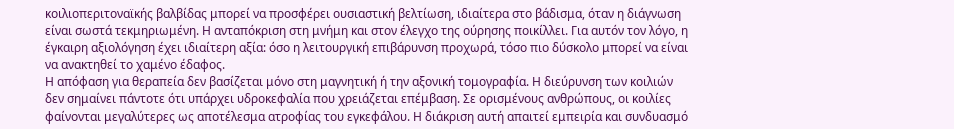κοιλιοπεριτοναϊκής βαλβίδας μπορεί να προσφέρει ουσιαστική βελτίωση, ιδιαίτερα στο βάδισμα, όταν η διάγνωση είναι σωστά τεκμηριωμένη. Η ανταπόκριση στη μνήμη και στον έλεγχο της ούρησης ποικίλλει. Για αυτόν τον λόγο, η έγκαιρη αξιολόγηση έχει ιδιαίτερη αξία: όσο η λειτουργική επιβάρυνση προχωρά, τόσο πιο δύσκολο μπορεί να είναι να ανακτηθεί το χαμένο έδαφος.
Η απόφαση για θεραπεία δεν βασίζεται μόνο στη μαγνητική ή την αξονική τομογραφία. Η διεύρυνση των κοιλιών δεν σημαίνει πάντοτε ότι υπάρχει υδροκεφαλία που χρειάζεται επέμβαση. Σε ορισμένους ανθρώπους, οι κοιλίες φαίνονται μεγαλύτερες ως αποτέλεσμα ατροφίας του εγκεφάλου. Η διάκριση αυτή απαιτεί εμπειρία και συνδυασμό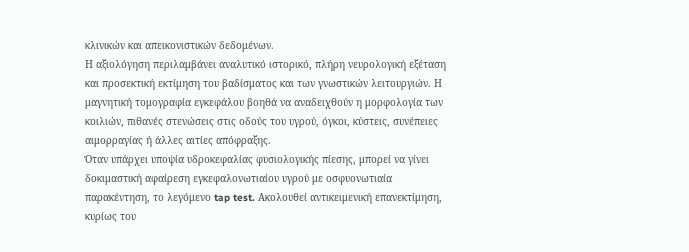κλινικών και απεικονιστικών δεδομένων.
Η αξιολόγηση περιλαμβάνει αναλυτικό ιστορικό, πλήρη νευρολογική εξέταση και προσεκτική εκτίμηση του βαδίσματος και των γνωστικών λειτουργιών. Η μαγνητική τομογραφία εγκεφάλου βοηθά να αναδειχθούν η μορφολογία των κοιλιών, πιθανές στενώσεις στις οδούς του υγρού, όγκοι, κύστεις, συνέπειες αιμορραγίας ή άλλες αιτίες απόφραξης.
Όταν υπάρχει υποψία υδροκεφαλίας φυσιολογικής πίεσης, μπορεί να γίνει δοκιμαστική αφαίρεση εγκεφαλονωτιαίου υγρού με οσφυονωτιαία παρακέντηση, το λεγόμενο tap test. Ακολουθεί αντικειμενική επανεκτίμηση, κυρίως του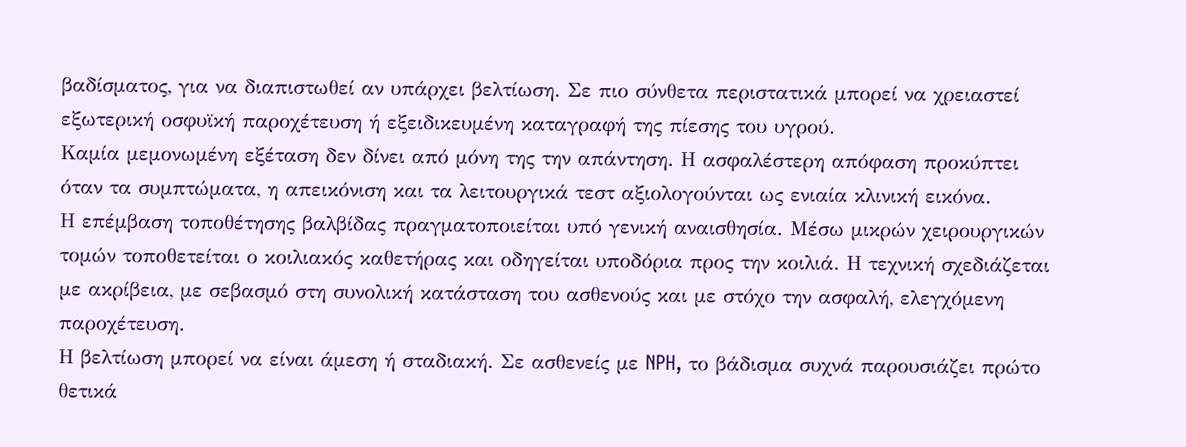βαδίσματος, για να διαπιστωθεί αν υπάρχει βελτίωση. Σε πιο σύνθετα περιστατικά μπορεί να χρειαστεί εξωτερική οσφυϊκή παροχέτευση ή εξειδικευμένη καταγραφή της πίεσης του υγρού.
Καμία μεμονωμένη εξέταση δεν δίνει από μόνη της την απάντηση. Η ασφαλέστερη απόφαση προκύπτει όταν τα συμπτώματα, η απεικόνιση και τα λειτουργικά τεστ αξιολογούνται ως ενιαία κλινική εικόνα.
Η επέμβαση τοποθέτησης βαλβίδας πραγματοποιείται υπό γενική αναισθησία. Μέσω μικρών χειρουργικών τομών τοποθετείται ο κοιλιακός καθετήρας και οδηγείται υποδόρια προς την κοιλιά. Η τεχνική σχεδιάζεται με ακρίβεια, με σεβασμό στη συνολική κατάσταση του ασθενούς και με στόχο την ασφαλή, ελεγχόμενη παροχέτευση.
Η βελτίωση μπορεί να είναι άμεση ή σταδιακή. Σε ασθενείς με NPH, το βάδισμα συχνά παρουσιάζει πρώτο θετικά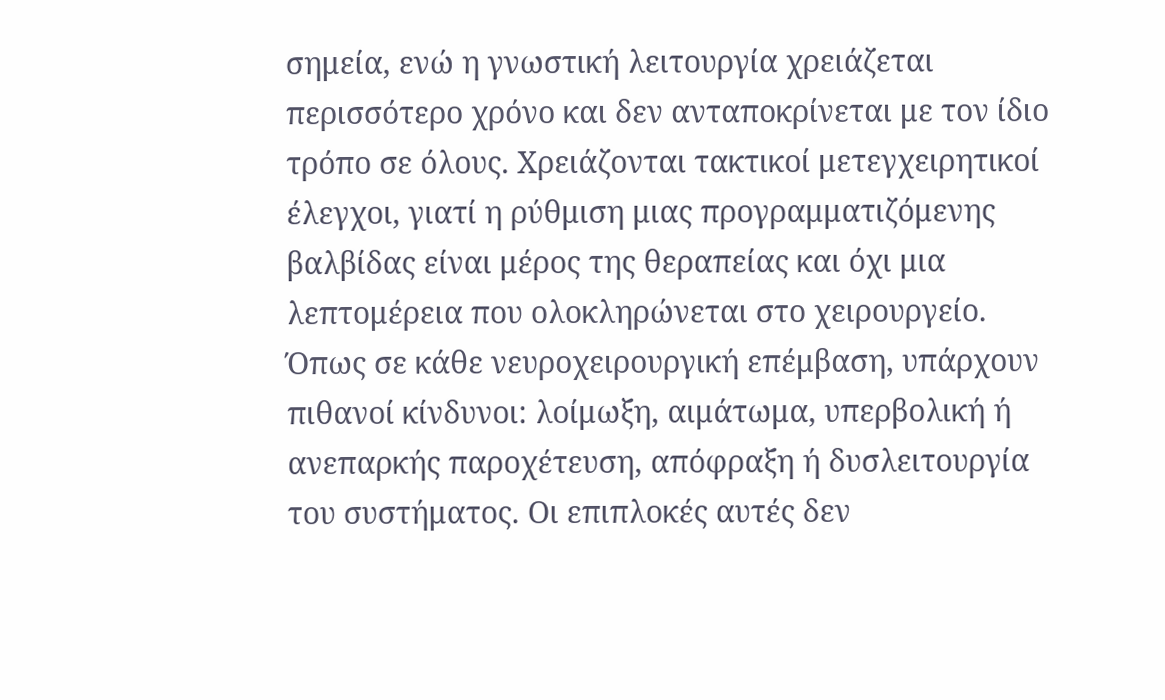σημεία, ενώ η γνωστική λειτουργία χρειάζεται περισσότερο χρόνο και δεν ανταποκρίνεται με τον ίδιο τρόπο σε όλους. Χρειάζονται τακτικοί μετεγχειρητικοί έλεγχοι, γιατί η ρύθμιση μιας προγραμματιζόμενης βαλβίδας είναι μέρος της θεραπείας και όχι μια λεπτομέρεια που ολοκληρώνεται στο χειρουργείο.
Όπως σε κάθε νευροχειρουργική επέμβαση, υπάρχουν πιθανοί κίνδυνοι: λοίμωξη, αιμάτωμα, υπερβολική ή ανεπαρκής παροχέτευση, απόφραξη ή δυσλειτουργία του συστήματος. Οι επιπλοκές αυτές δεν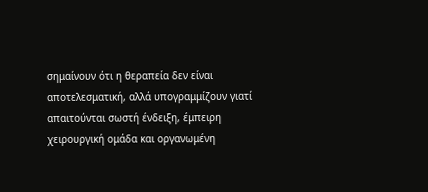σημαίνουν ότι η θεραπεία δεν είναι αποτελεσματική, αλλά υπογραμμίζουν γιατί απαιτούνται σωστή ένδειξη, έμπειρη χειρουργική ομάδα και οργανωμένη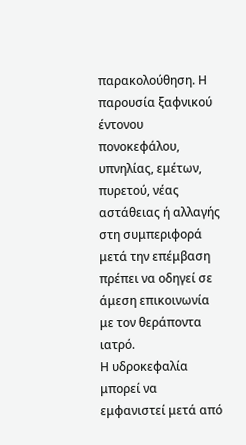παρακολούθηση. Η παρουσία ξαφνικού έντονου πονοκεφάλου, υπνηλίας, εμέτων, πυρετού, νέας αστάθειας ή αλλαγής στη συμπεριφορά μετά την επέμβαση πρέπει να οδηγεί σε άμεση επικοινωνία με τον θεράποντα ιατρό.
Η υδροκεφαλία μπορεί να εμφανιστεί μετά από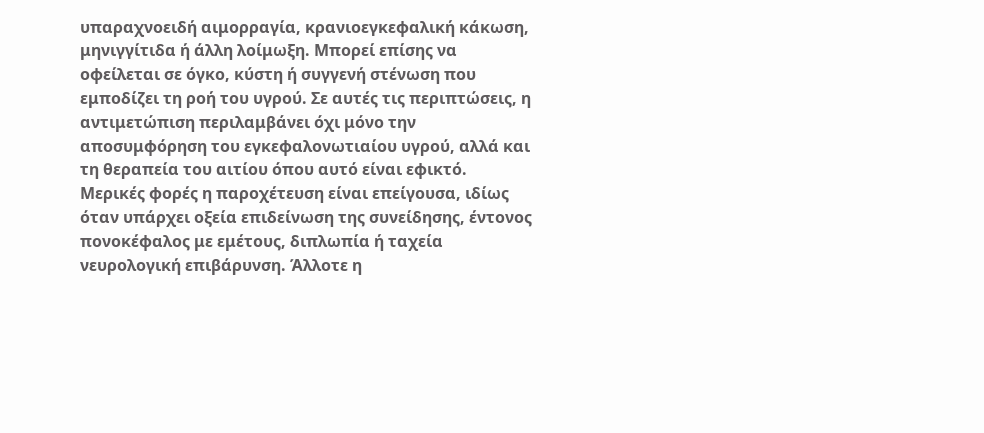υπαραχνοειδή αιμορραγία, κρανιοεγκεφαλική κάκωση, μηνιγγίτιδα ή άλλη λοίμωξη. Μπορεί επίσης να οφείλεται σε όγκο, κύστη ή συγγενή στένωση που εμποδίζει τη ροή του υγρού. Σε αυτές τις περιπτώσεις, η αντιμετώπιση περιλαμβάνει όχι μόνο την αποσυμφόρηση του εγκεφαλονωτιαίου υγρού, αλλά και τη θεραπεία του αιτίου όπου αυτό είναι εφικτό.
Μερικές φορές η παροχέτευση είναι επείγουσα, ιδίως όταν υπάρχει οξεία επιδείνωση της συνείδησης, έντονος πονοκέφαλος με εμέτους, διπλωπία ή ταχεία νευρολογική επιβάρυνση. Άλλοτε η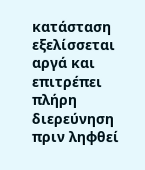κατάσταση εξελίσσεται αργά και επιτρέπει πλήρη διερεύνηση πριν ληφθεί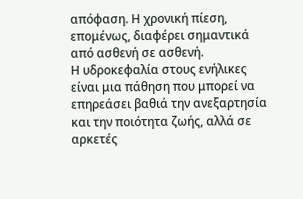απόφαση. Η χρονική πίεση, επομένως, διαφέρει σημαντικά από ασθενή σε ασθενή.
Η υδροκεφαλία στους ενήλικες είναι μια πάθηση που μπορεί να επηρεάσει βαθιά την ανεξαρτησία και την ποιότητα ζωής, αλλά σε αρκετές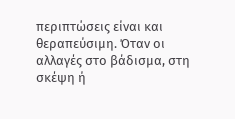περιπτώσεις είναι και θεραπεύσιμη. Όταν οι αλλαγές στο βάδισμα, στη σκέψη ή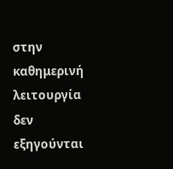στην καθημερινή λειτουργία δεν εξηγούνται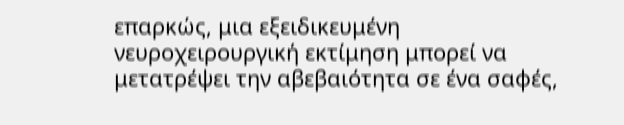επαρκώς, μια εξειδικευμένη νευροχειρουργική εκτίμηση μπορεί να μετατρέψει την αβεβαιότητα σε ένα σαφές,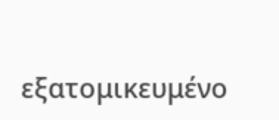εξατομικευμένο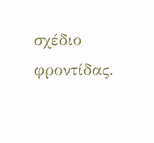σχέδιο φροντίδας.